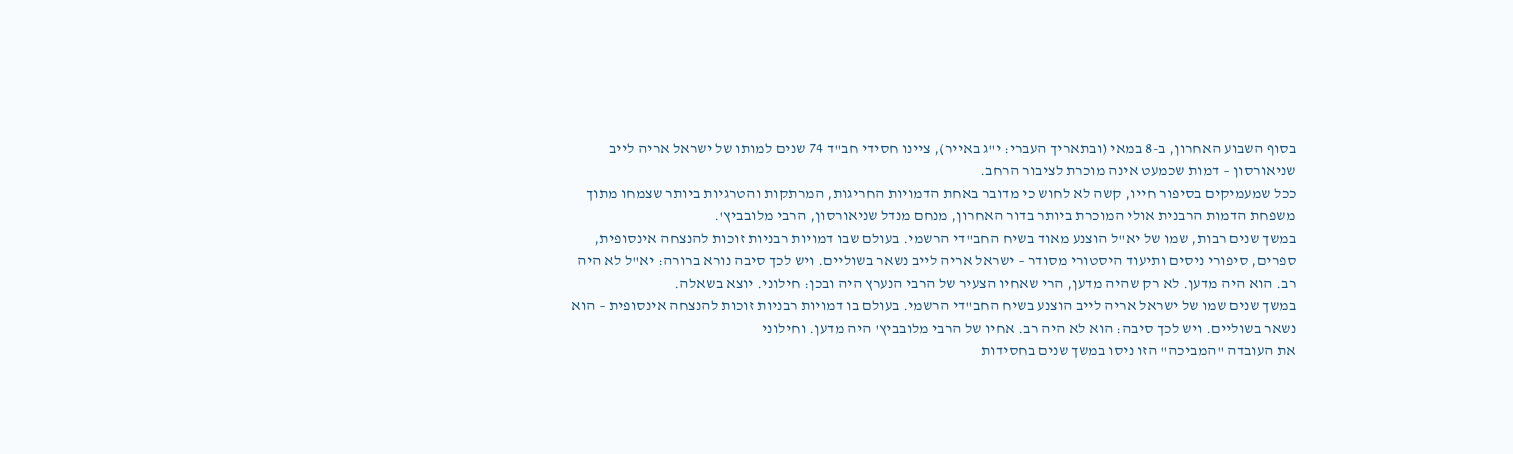בסוף השבוע האחרון, ב-8 במאי (ובתאריך העברי: י"ג באייר), ציינו חסידי חב"ד 74 שנים למותו של ישראל אריה לייב שניאורסון – דמות שכמעט אינה מוכרת לציבור הרחב.
ככל שמעמיקים בסיפור חייו, קשה לא לחוש כי מדובר באחת הדמויות החריגות, המרתקות והטרגיות ביותר שצמחו מתוך משפחת הדמות הרבנית אולי המוכרת ביותר בדור האחרון, מנחם מנדל שניאורסון, הרבי מלובביץ'.
במשך שנים רבות, שמו של יא"ל הוצנע מאוד בשיח החב"די הרשמי. בעולם שבו דמויות רבניות זוכות להנצחה אינסופית, ספרים, סיפורי ניסים ותיעוד היסטורי מסודר – ישראל אריה לייב נשאר בשוליים. ויש לכך סיבה נורא ברורה: יא"ל לא היה רב. הוא היה מדען. לא רק שהיה מדען, הרי שאחיו הצעיר של הרבי הנערץ היה ובכן: חילוני. יוצא בשאלה.
במשך שנים שמו של ישראל אריה לייב הוצנע בשיח החב"די הרשמי. בעולם בו דמויות רבניות זוכות להנצחה אינסופית – הוא נשאר בשוליים. ויש לכך סיבה: הוא לא היה רב. אחיו של הרבי מלובביץ' היה מדען. וחילוני
את העובדה "המביכה" הזו ניסו במשך שנים בחסידות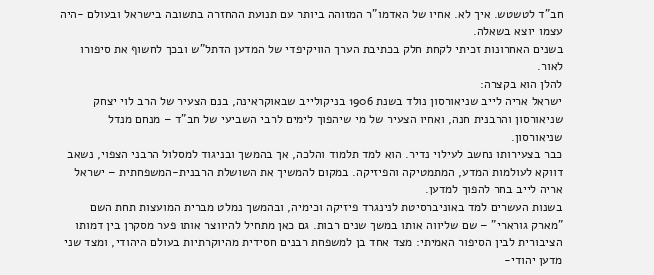חב"ד לטשטש. איך לא. אחיו של האדמו"ר המזוהה ביותר עם תנועת ההחזרה בתשובה בישראל ובעולם -היה עצמו יוצא בשאלה.
בשנים האחרונות זכיתי לקחת חלק בכתיבת הערך הוויקיפדי של המדען הדתל"ש ובכך לחשוף את סיפורו לאור.
להלן הוא בקצרה:
ישראל אריה לייב שניאורסון נולד בשנת 1906 בניקולייב שבאוקראינה, בנם הצעיר של הרב לוי יצחק שניאורסון והרבנית חנה, ואחיו הצעיר של מי שיהפוך לימים לרבי השביעי של חב"ד – מנחם מנדל שניאורסון.
כבר בצעירותו נחשב לעילוי נדיר. הוא למד תלמוד והלכה, אך בהמשך ובניגוד למסלול הרבני הצפוי, נשאב דווקא לעולמות המדע, המתמטיקה והפיזיקה. במקום להמשיך את השושלת הרבנית-המשפחתית – ישראל אריה לייב בחר להפוך למדען.
בשנות העשרים למד באוניברסיטת לנינגרד פיזיקה וכימיה, ובהמשך נמלט מברית המועצות תחת השם "מארק גורארי" – שם שליווה אותו במשך שנים רבות. גם כאן מתחיל להיווצר אותו פער מסקרן בין דמותו הציבורית לבין הסיפור האמיתי: מצד אחד בן למשפחת רבנים חסידית מהיוקרתיות בעולם היהודי, ומצד שני מדען יהודי-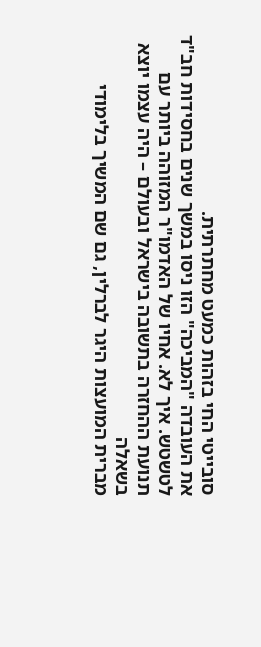סובייטי החי בזהות כמעט מחתרתית.
את העובדה "המביכה" הזו ניסו במשך שנים בחסידות חב"ד לטשטש. איך לא. אחיו של האדמו"ר המזוהה ביותר עם תנועת ההחזרה בתשובה בישראל ובעולם – היה עצמו יוצא בשאלה
מברית המועצות היגר לברלין, גם שם המשיך בלימודי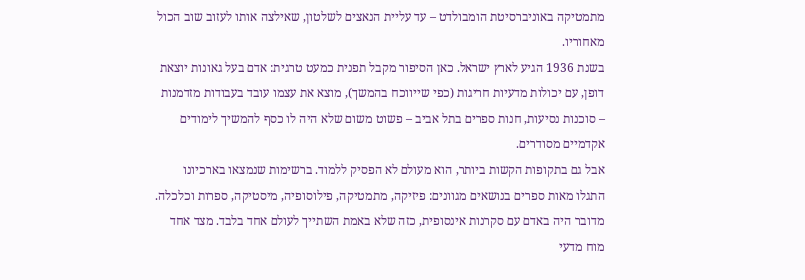מתמטיקה באוניברסיטת הומבולדט – עד עליית הנאצים לשלטון, שאילצה אותו לעזוב שוב הכול מאחוריו.
בשנת 1936 הגיע לארץ ישראל. כאן הסיפור מקבל תפנית כמעט טרגית: אדם בעל גאונות יוצאת דופן, עם יכולות מדעיות חריגות (כפי שייווכח בהמשך), מוצא את עצמו עובד בעבודות מזדמנות – סוכנות נסיעות, חנות ספרים בתל אביב – פשוט משום שלא היה לו כסף להמשיך לימודים אקדמיים מסודרים.
אבל גם בתקופות הקשות ביותר, הוא מעולם לא הפסיק ללמוד. ברשימות שנמצאו בארכיונו התגלו מאות ספרים בנושאים מגוונים: פיזיקה, מתמטיקה, פילוסופיה, מיסטיקה, ספרות וכלכלה. מדובר היה באדם עם סקרנות אינסופית, כזה שלא באמת השתייך לעולם אחד בלבד. מצד אחד מוח מדעי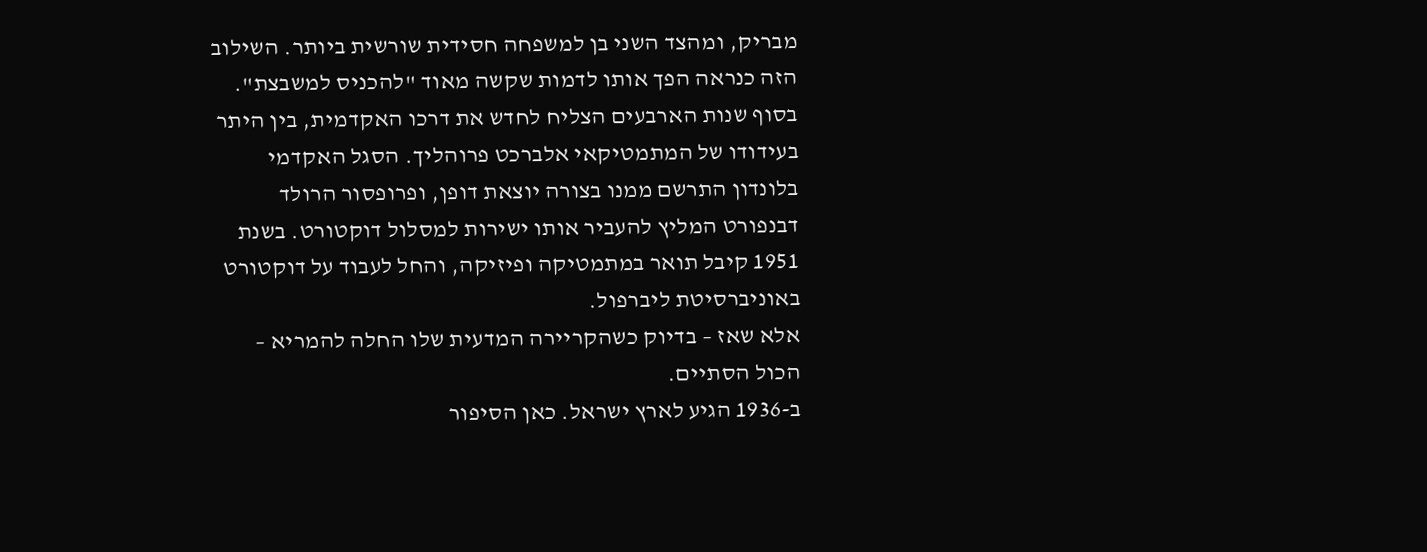מבריק, ומהצד השני בן למשפחה חסידית שורשית ביותר. השילוב הזה כנראה הפך אותו לדמות שקשה מאוד "להכניס למשבצת".
בסוף שנות הארבעים הצליח לחדש את דרכו האקדמית, בין היתר בעידודו של המתמטיקאי אלברכט פרוהליך. הסגל האקדמי בלונדון התרשם ממנו בצורה יוצאת דופן, ופרופסור הרולד דבנפורט המליץ להעביר אותו ישירות למסלול דוקטורט. בשנת 1951 קיבל תואר במתמטיקה ופיזיקה, והחל לעבוד על דוקטורט באוניברסיטת ליברפול.
אלא שאז – בדיוק כשהקריירה המדעית שלו החלה להמריא – הכול הסתיים.
ב-1936 הגיע לארץ ישראל. כאן הסיפור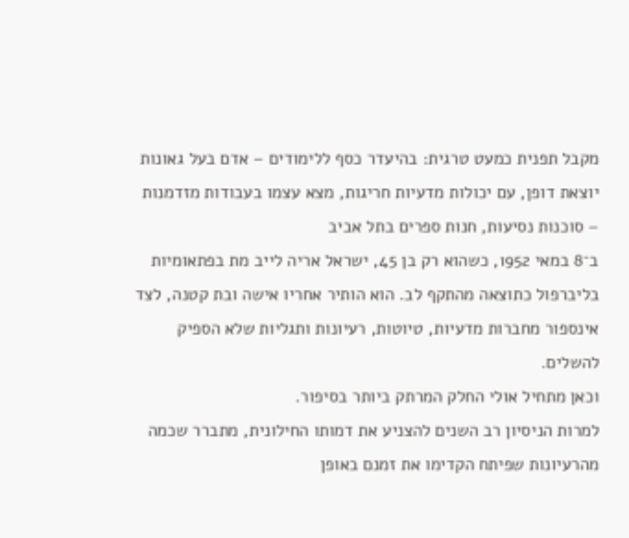מקבל תפנית כמעט טרגית: בהיעדר כסף ללימודים – אדם בעל גאונות יוצאת דופן, עם יכולות מדעיות חריגות, מצא עצמו בעבודות מזדמנות – סוכנות נסיעות, חנות ספרים בתל אביב
ב־8 במאי 1952, כשהוא רק בן 45, ישראל אריה לייב מת בפתאומיות בליברפול כתוצאה מהתקף לב. הוא הותיר אחריו אישה ובת קטנה, לצד אינספור מחברות מדעיות, טיוטות, רעיונות ותגליות שלא הספיק להשלים.
וכאן מתחיל אולי החלק המרתק ביותר בסיפור.
למרות הניסיון רב השנים להצניע את דמותו החילונית, מתברר שכמה מהרעיונות שפיתח הקדימו את זמנם באופן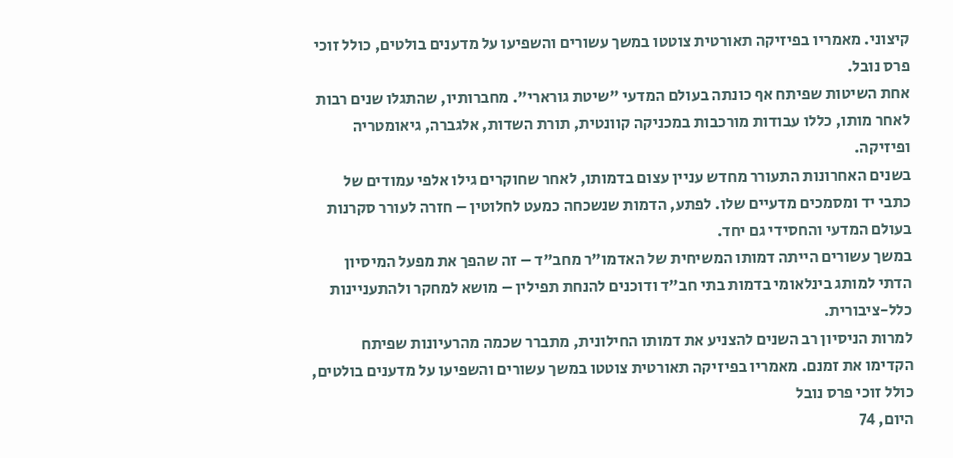קיצוני. מאמריו בפיזיקה תאורטית צוטטו במשך עשורים והשפיעו על מדענים בולטים, כולל זוכי פרס נובל.
אחת השיטות שפיתח אף כונתה בעולם המדעי "שיטת גורארי". מחברותיו, שהתגלו שנים רבות לאחר מותו, כללו עבודות מורכבות במכניקה קוונטית, תורת השדות, אלגברה, גיאומטריה ופיזיקה.
בשנים האחרונות התעורר מחדש עניין עצום בדמותו, לאחר שחוקרים גילו אלפי עמודים של כתבי יד ומסמכים מדעיים שלו. לפתע, הדמות שנשכחה כמעט לחלוטין – חזרה לעורר סקרנות בעולם המדעי והחסידי גם יחד.
במשך עשורים הייתה דמותו המשיחית של האדמו"ר מחב"ד – זה שהפך את מפעל המיסיון הדתי למותג בינלאומי בדמות בתי חב"ד ודוכנים להנחת תפילין – מושא למחקר ולהתעניינות כלל-ציבורית.
למרות הניסיון רב השנים להצניע את דמותו החילונית, מתברר שכמה מהרעיונות שפיתח הקדימו את זמנם. מאמריו בפיזיקה תאורטית צוטטו במשך עשורים והשפיעו על מדענים בולטים, כולל זוכי פרס נובל
היום, 74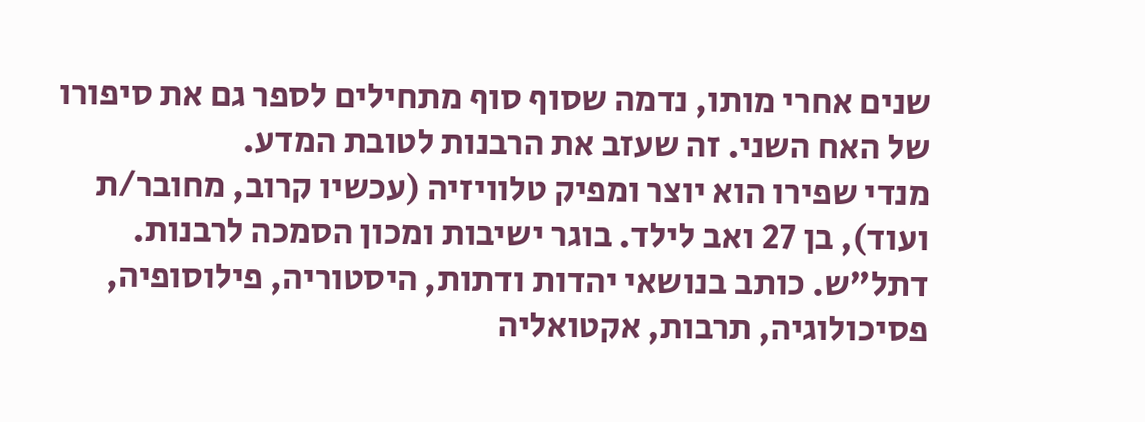שנים אחרי מותו, נדמה שסוף סוף מתחילים לספר גם את סיפורו של האח השני. זה שעזב את הרבנות לטובת המדע.
מנדי שפירו הוא יוצר ומפיק טלוויזיה (עכשיו קרוב, מחובר/ת ועוד), בן 27 ואב לילד. בוגר ישיבות ומכון הסמכה לרבנות. דתל"ש. כותב בנושאי יהדות ודתות, היסטוריה, פילוסופיה, פסיכולוגיה, תרבות, אקטואליה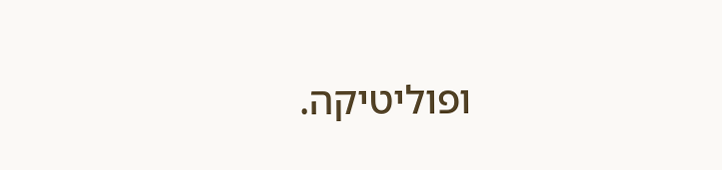ופוליטיקה.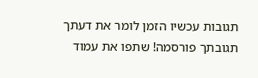תגובות עכשיו הזמן לומר את דעתך
תגובתך פורסמה! שתפו את עמוד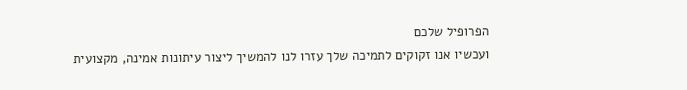הפרופיל שלכם
ועכשיו אנו זקוקים לתמיכה שלך עזרו לנו להמשיך ליצור עיתונות אמינה, מקצועית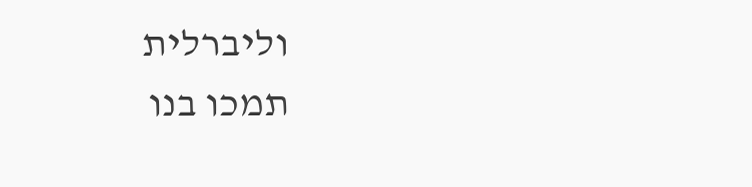וליברלית
תמכו בנו